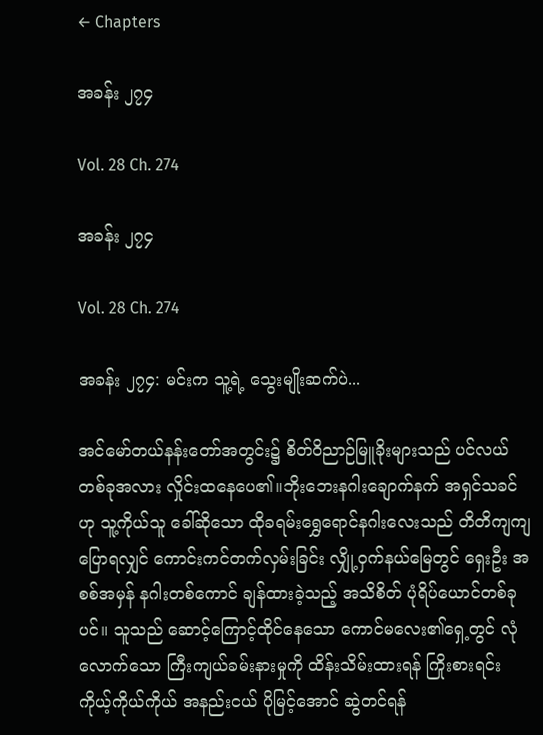← Chapters

အခန်း ၂၇၄

Vol. 28 Ch. 274

အခန်း ၂၇၄

Vol. 28 Ch. 274

အခန်း ၂၇၄: မင်းက သူ့ရဲ့ သွေးမျိုးဆက်ပဲ...

အင်မော်တယ်နန်းတော်အတွင်း၌ စိတ်ဝိညာဉ်မြူခိုးများသည် ပင်လယ်တစ်ခုအလား လှိုင်းထနေပေ၏။ဘိုးဘေးနဂါးချောက်နက် အရှင်သခင်ဟု သူ့ကိုယ်သူ ခေါ်ဆိုသော ထိုခရမ်းရွှေရောင်နဂါးလေးသည် တိတိကျကျ ပြောရလျှင် ကောင်းကင်တက်လှမ်းခြင်း လျှို့ဝှက်နယ်မြေတွင် ရှေးဦး အစစ်အမှန် နဂါးတစ်ကောင် ချန်ထားခဲ့သည့် အသိစိတ် ပုံရိပ်ယောင်တစ်ခု ပင်။ သူသည် ဆောင့်ကြောင့်ထိုင်နေသော ကောင်မလေး၏ရှေ့တွင် လုံလောက်သော ကြီးကျယ်ခမ်းနားမှုကို ထိန်းသိမ်းထားရန် ကြိုးစားရင်း ကိုယ့်ကိုယ်ကိုယ် အနည်းငယ် ပိုမြင့်အောင် ဆွဲတင်ရန်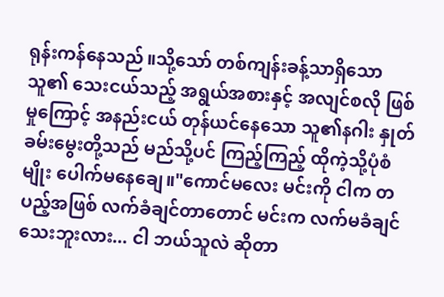ရုန်းကန်နေသည်။သို့သော် တစ်ကျန်းခန့်သာရှိသော သူ၏ သေးငယ်သည့် အရွယ်အစားနှင့် အလျင်စလို ဖြစ်မှုကြောင့် အနည်းငယ် တုန်ယင်နေသော သူ၏နဂါး နှုတ်ခမ်းမွေးတို့သည် မည်သို့ပင် ကြည့်ကြည့် ထိုကဲ့သို့ပုံစံမျိုး ပေါက်မနေချေ။"ကောင်မလေး မင်းကို ငါက တပည့်အဖြစ် လက်ခံချင်တာတောင် မင်းက လက်မခံချင်သေးဘူးလား... ငါ ဘယ်သူလဲ ဆိုတာ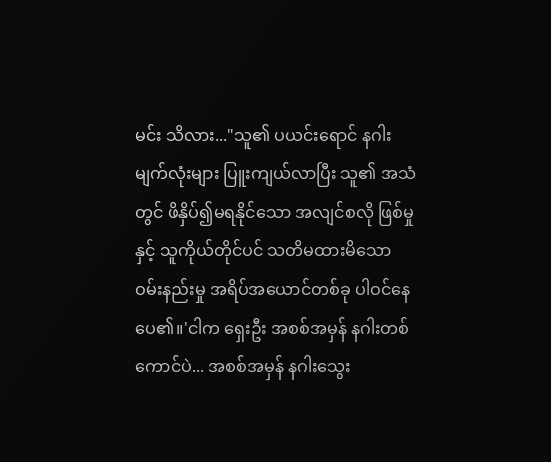မင်း သိလား..."သူ၏ ပယင်းရောင် နဂါးမျက်လုံးများ ပြူးကျယ်လာပြီး သူ၏ အသံတွင် ဖိနှိပ်၍မရနိုင်သော အလျင်စလို ဖြစ်မှုနှင့် သူကိုယ်တိုင်ပင် သတိမထားမိသော ဝမ်းနည်းမှု အရိပ်အယောင်တစ်ခု ပါဝင်နေပေ၏။'ငါက ရှေးဦး အစစ်အမှန် နဂါးတစ်ကောင်ပဲ... အစစ်အမှန် နဂါးသွေး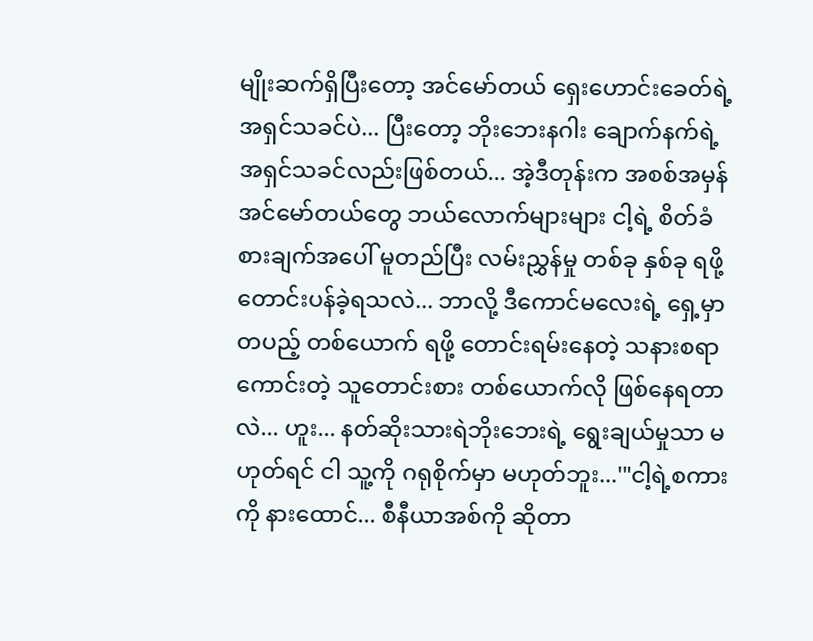မျိုးဆက်ရှိပြီးတော့ အင်မော်တယ် ရှေးဟောင်းခေတ်ရဲ့ အရှင်သခင်ပဲ... ပြီးတော့ ဘိုးဘေးနဂါး ချောက်နက်ရဲ့ အရှင်သခင်လည်းဖြစ်တယ်... အဲ့ဒီတုန်းက အစစ်အမှန် အင်မော်တယ်တွေ ဘယ်လောက်များများ ငါ့ရဲ့ စိတ်ခံစားချက်အပေါ် မူတည်ပြီး လမ်းညွှန်မှု တစ်ခု နှစ်ခု ရဖို့ တောင်းပန်ခဲ့ရသလဲ... ဘာလို့ ဒီကောင်မလေးရဲ့ ရှေ့မှာ တပည့် တစ်ယောက် ရဖို့ တောင်းရမ်းနေတဲ့ သနားစရာကောင်းတဲ့ သူတောင်းစား တစ်ယောက်လို ဖြစ်နေရတာလဲ... ဟူး... နတ်ဆိုးသားရဲဘိုးဘေးရဲ့ ရွေးချယ်မှုသာ မဟုတ်ရင် ငါ သူ့ကို ဂရုစိုက်မှာ မဟုတ်ဘူး...'"ငါ့ရဲ့စကားကို နားထောင်... စီနီယာအစ်ကို ဆိုတာ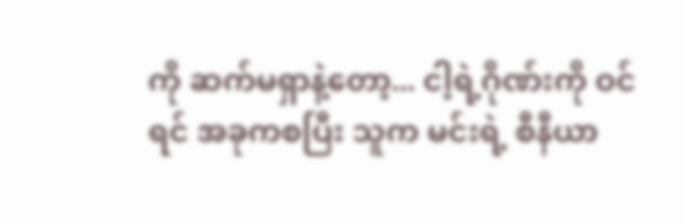ကို ဆက်မရှာနဲ့တော့... ငါ့ရဲ့ဂိုဏ်းကို ဝင်ရင် အခုကစပြီး သူက မင်းရဲ့ စီနီယာ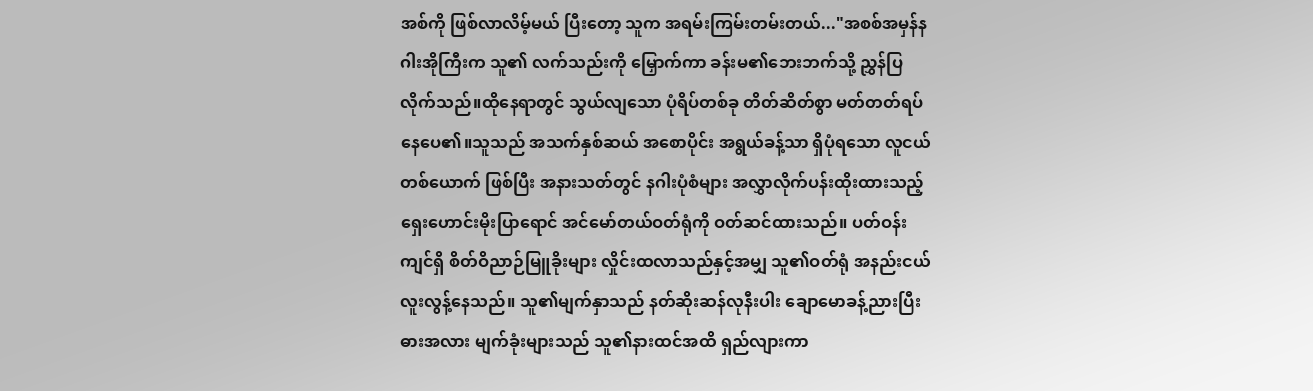အစ်ကို ဖြစ်လာလိမ့်မယ် ပြီးတော့ သူက အရမ်းကြမ်းတမ်းတယ်..."အစစ်အမှန်နဂါးအိုကြီးက သူ၏ လက်သည်းကို မြှောက်ကာ ခန်းမ၏ဘေးဘက်သို့ ညွှန်ပြလိုက်သည်။ထိုနေရာတွင် သွယ်လျသော ပုံရိပ်တစ်ခု တိတ်ဆိတ်စွာ မတ်တတ်ရပ်နေပေ၏။သူသည် အသက်နှစ်ဆယ် အစောပိုင်း အရွယ်ခန့်သာ ရှိပုံရသော လူငယ်တစ်ယောက် ဖြစ်ပြီး အနားသတ်တွင် နဂါးပုံစံများ အလွှာလိုက်ပန်းထိုးထားသည့် ရှေးဟောင်းမိုးပြာရောင် အင်မော်တယ်ဝတ်ရုံကို ဝတ်ဆင်ထားသည်။ ပတ်ဝန်းကျင်ရှိ စိတ်ဝိညာဉ်မြူခိုးများ လှိုင်းထလာသည်နှင့်အမျှ သူ၏ဝတ်ရုံ အနည်းငယ် လူးလွန့်နေသည်။ သူ၏မျက်နှာသည် နတ်ဆိုးဆန်လုနီးပါး ချောမောခန့်ညားပြီး ဓားအလား မျက်ခုံးများသည် သူ၏နားထင်အထိ ရှည်လျားကာ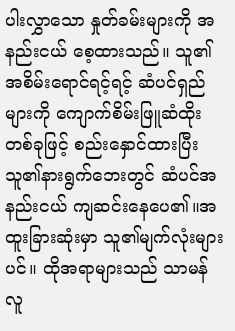ပါးလွှာသော နှုတ်ခမ်းများကို အနည်းငယ် စေ့ထားသည်။ သူ၏ အစိမ်းရောင်ရင့်ရင့် ဆံပင်ရှည်များကို ကျောက်စိမ်းဖြူဆံထိုးတစ်ခုဖြင့် စည်းနှောင်ထားပြီး သူ၏နားရွက်ဘေးတွင် ဆံပင်အနည်းငယ် ကျဆင်းနေပေ၏။အထူးခြားဆုံးမှာ သူ၏မျက်လုံးများပင်။ ထိုအရာများသည် သာမန်လူ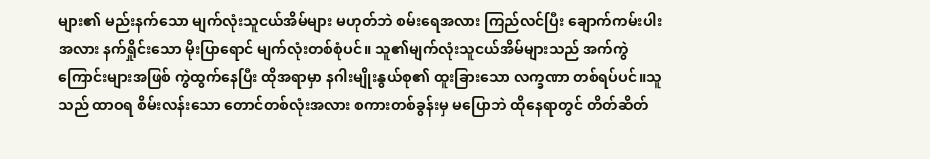များ၏ မည်းနက်သော မျက်လုံးသူငယ်အိမ်များ မဟုတ်ဘဲ စမ်းရေအလား ကြည်လင်ပြီး ချောက်ကမ်းပါးအလား နက်ရှိုင်းသော မိုးပြာရောင် မျက်လုံးတစ်စုံပင်။ သူ၏မျက်လုံးသူငယ်အိမ်များသည် အက်ကွဲကြောင်းများအဖြစ် ကွဲထွက်နေပြီး ထိုအရာမှာ နဂါးမျိုးနွယ်စု၏ ထူးခြားသော လက္ခဏာ တစ်ရပ်ပင်။သူသည် ထာဝရ စိမ်းလန်းသော တောင်တစ်လုံးအလား စကားတစ်ခွန်းမှ မပြောဘဲ ထိုနေရာတွင် တိတ်ဆိတ်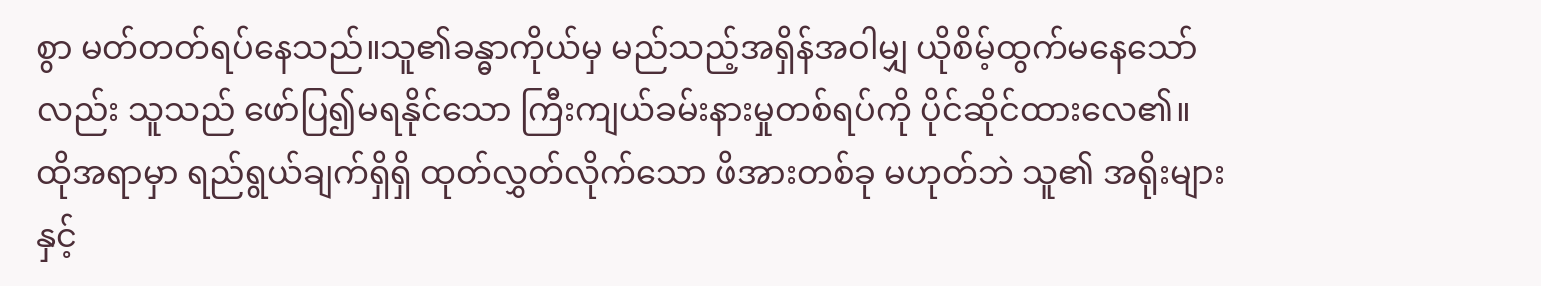စွာ မတ်တတ်ရပ်နေသည်။သူ၏ခန္ဓာကိုယ်မှ မည်သည့်အရှိန်အဝါမျှ ယိုစိမ့်ထွက်မနေသော်လည်း သူသည် ဖော်ပြ၍မရနိုင်သော ကြီးကျယ်ခမ်းနားမှုတစ်ရပ်ကို ပိုင်ဆိုင်ထားလေ၏။ ထိုအရာမှာ ရည်ရွယ်ချက်ရှိရှိ ထုတ်လွှတ်လိုက်သော ဖိအားတစ်ခု မဟုတ်ဘဲ သူ၏ အရိုးများနှင့်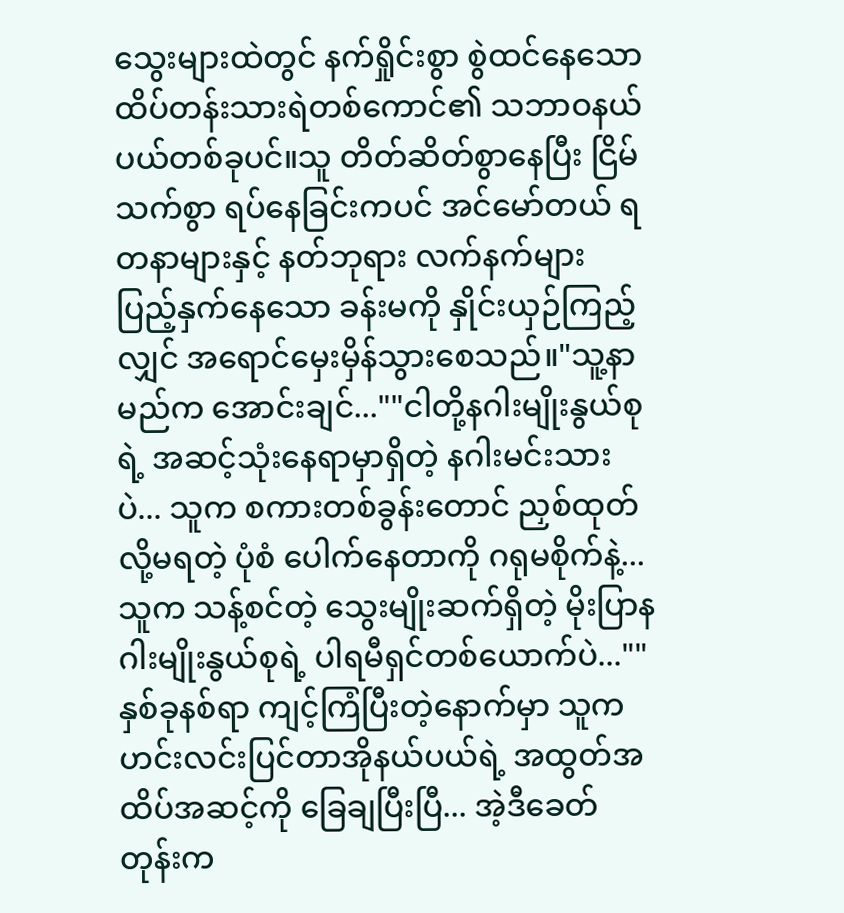သွေးများထဲတွင် နက်ရှိုင်းစွာ စွဲထင်နေသော ထိပ်တန်းသားရဲတစ်ကောင်၏ သဘာဝနယ်ပယ်တစ်ခုပင်။သူ တိတ်ဆိတ်စွာနေပြီး ငြိမ်သက်စွာ ရပ်နေခြင်းကပင် အင်မော်တယ် ရတနာများနှင့် နတ်ဘုရား လက်နက်များ ပြည့်နှက်နေသော ခန်းမကို နှိုင်းယှဉ်ကြည့်လျှင် အရောင်မှေးမှိန်သွားစေသည်။"သူ့နာမည်က အောင်းချင်...""ငါတို့နဂါးမျိုးနွယ်စုရဲ့ အဆင့်သုံးနေရာမှာရှိတဲ့ နဂါးမင်းသားပဲ... သူက စကားတစ်ခွန်းတောင် ညှစ်ထုတ်လို့မရတဲ့ ပုံစံ ပေါက်နေတာကို ဂရုမစိုက်နဲ့... သူက သန့်စင်တဲ့ သွေးမျိုးဆက်ရှိတဲ့ မိုးပြာနဂါးမျိုးနွယ်စုရဲ့ ပါရမီရှင်တစ်ယောက်ပဲ...""နှစ်ခုနစ်ရာ ကျင့်ကြံပြီးတဲ့နောက်မှာ သူက ဟင်းလင်းပြင်တာအိုနယ်ပယ်ရဲ့ အထွတ်အထိပ်အဆင့်ကို ခြေချပြီးပြီ... အဲ့ဒီခေတ်တုန်းက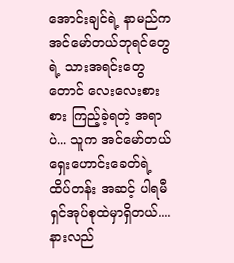အောင်းချင်ရဲ့ နာမည်က အင်မော်တယ်ဘုရင်တွေရဲ့ သားအရင်းတွေတောင် လေးလေးစားစား ကြည့်ခဲ့ရတဲ့ အရာပဲ... သူက အင်မော်တယ် ရှေးဟောင်းခေတ်ရဲ့ ထိပ်တန်း အဆင့် ပါရမီရှင်အုပ်စုထဲမှာရှိတယ်.... နားလည်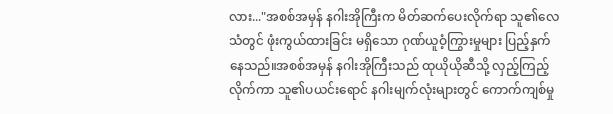လား..."အစစ်အမှန် နဂါးအိုကြီးက မိတ်ဆက်ပေးလိုက်ရာ သူ၏လေသံတွင် ဖုံးကွယ်ထားခြင်း မရှိသော ဂုဏ်ယူဝံ့ကြွားမှုများ ပြည့်နှက်နေသည်။အစစ်အမှန် နဂါးအိုကြီးသည် ထုယိုယိုဆီသို့ လှည့်ကြည့်လိုက်ကာ သူ၏ပယင်းရောင် နဂါးမျက်လုံးများတွင် ကောက်ကျစ်မှု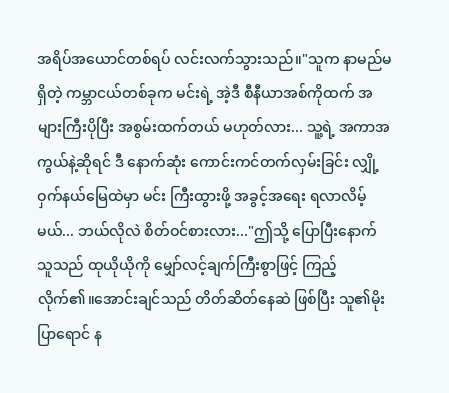အရိပ်အယောင်တစ်ရပ် လင်းလက်သွားသည်။"သူက နာမည်မရှိတဲ့ ကမ္ဘာငယ်တစ်ခုက မင်းရဲ့ အဲ့ဒီ စီနီယာအစ်ကိုထက် အများကြီးပိုပြီး အစွမ်းထက်တယ် မဟုတ်လား... သူ့ရဲ့ အကာအကွယ်နဲ့ဆိုရင် ဒီ နောက်ဆုံး ကောင်းကင်တက်လှမ်းခြင်း လျှို့ဝှက်နယ်မြေထဲမှာ မင်း ကြီးထွားဖို့ အခွင့်အရေး ရလာလိမ့်မယ်... ဘယ်လိုလဲ စိတ်ဝင်စားလား..."ဤသို့ ပြောပြီးနောက် သူသည် ထုယိုယိုကို မျှော်လင့်ချက်ကြီးစွာဖြင့် ကြည့်လိုက်၏။အောင်းချင်သည် တိတ်ဆိတ်နေဆဲ ဖြစ်ပြီး သူ၏မိုးပြာရောင် န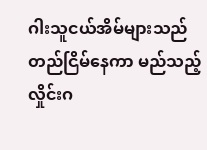ဂါးသူငယ်အိမ်များသည် တည်ငြိမ်နေကာ မည်သည့်လှိုင်းဂ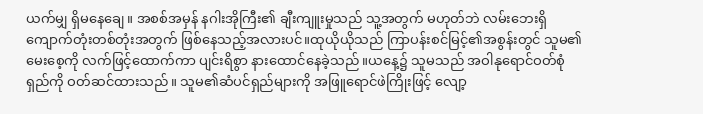ယက်မျှ ရှိမနေချေ။ အစစ်အမှန် နဂါးအိုကြီး၏ ချီးကျူးမှုသည် သူ့အတွက် မဟုတ်ဘဲ လမ်းဘေးရှိ ကျောက်တုံးတစ်တုံးအတွက် ဖြစ်နေသည့်အလားပင်။ထုယိုယိုသည် ကြာပန်းစင်မြင့်၏အစွန်းတွင် သူမ၏ မေးစေ့ကို လက်ဖြင့်ထောက်ကာ ပျင်းရိစွာ နားထောင်နေခဲ့သည်။ယနေ့၌ သူမသည် အဝါနုရောင်ဝတ်စုံရှည်ကို ဝတ်ဆင်ထားသည်။ သူမ၏ဆံပင်ရှည်များကို အဖြူရောင်ဖဲကြိုးဖြင့် လျော့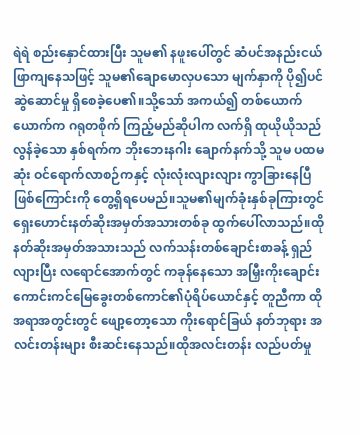ရဲရဲ စည်းနှောင်ထားပြီး သူမ၏ နဖူးပေါ်တွင် ဆံပင်အနည်းငယ် ဖြာကျနေသဖြင့် သူမ၏ချောမောလှပသော မျက်နှာကို ပို၍ပင် ဆွဲဆောင်မှု ရှိစေခဲ့ပေ၏။သို့သော် အကယ်၍ တစ်ယောက်ယောက်က ဂရုတစိုက် ကြည့်မည်ဆိုပါက လက်ရှိ ထုယိုယိုသည် လွန်ခဲ့သော နှစ်ရက်က ဘိုးဘေးနဂါး ချောက်နက်သို့ သူမ ပထမဆုံး ဝင်ရောက်လာစဉ်ကနှင့် လုံးလုံးလျားလျား ကွာခြားနေပြီဖြစ်ကြောင်းကို တွေ့ရှိရပေမည်။သူမ၏မျက်ခုံးနှစ်ခုကြားတွင် ရှေးဟောင်းနတ်ဆိုးအမှတ်အသားတစ်ခု ထွက်ပေါ်လာသည်။ထိုနတ်ဆိုးအမှတ်အသားသည် လက်သန်းတစ်ချောင်းစာခန့် ရှည်လျားပြီး လရောင်အောက်တွင် ကခုန်နေသော အမြှီးကိုးချောင်း ကောင်းကင်မြေခွေးတစ်ကောင်၏ပုံရိပ်ယောင်နှင့် တူညီကာ ထိုအရာအတွင်းတွင် ဖျော့တော့သော ကိုးရောင်ခြယ် နတ်ဘုရား အလင်းတန်းများ စီးဆင်းနေသည်။ထိုအလင်းတန်း လည်ပတ်မှု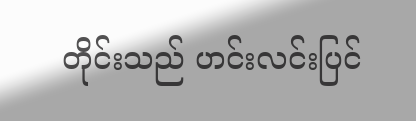တိုင်းသည် ဟင်းလင်းပြင်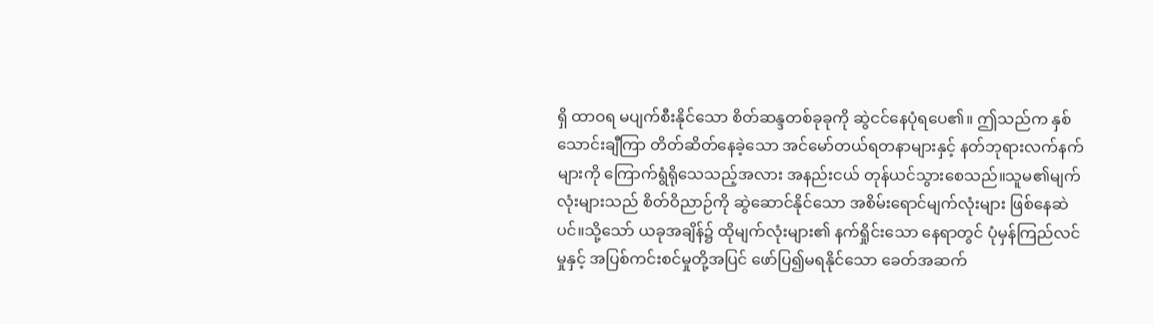ရှိ ထာဝရ မပျက်စီးနိုင်သော စိတ်ဆန္ဒတစ်ခုခုကို ဆွဲငင်နေပုံရပေ၏။ ဤသည်က နှစ်သောင်းချီကြာ တိတ်ဆိတ်နေခဲ့သော အင်မော်တယ်ရတနာများနှင့် နတ်ဘုရားလက်နက်များကို ကြောက်ရွံရိုသေသည့်အလား အနည်းငယ် တုန်ယင်သွားစေသည်။သူမ၏မျက်လုံးများသည် စိတ်ဝိညာဉ်ကို ဆွဲဆောင်နိုင်သော အစိမ်းရောင်မျက်လုံးများ ဖြစ်နေဆဲပင်။သို့သော် ယခုအချိန်၌ ထိုမျက်လုံးများ၏ နက်ရှိုင်းသော နေရာတွင် ပုံမှန်ကြည်လင်မှုနှင့် အပြစ်ကင်းစင်မှုတို့အပြင် ဖော်ပြ၍မရနိုင်သော ခေတ်အဆက်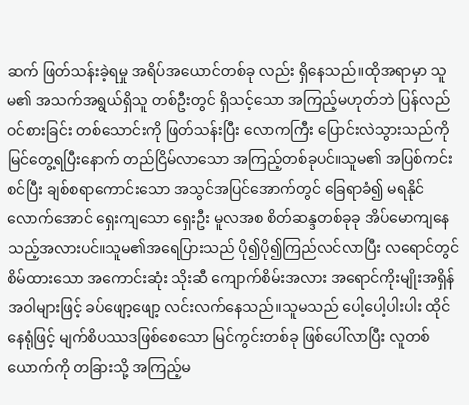ဆက် ဖြတ်သန်းခဲ့ရမှု အရိပ်အယောင်တစ်ခု လည်း ရှိနေသည်။ထိုအရာမှာ သူမ၏ အသက်အရွယ်ရှိသူ တစ်ဦးတွင် ရှိသင့်သော အကြည့်မဟုတ်ဘဲ ပြန်လည်ဝင်စားခြင်း တစ်သောင်းကို ဖြတ်သန်းပြီး လောကကြီး ပြောင်းလဲသွားသည်ကို မြင်တွေ့ရပြီးနောက် တည်ငြိမ်လာသော အကြည့်တစ်ခုပင်။သူမ၏ အပြစ်ကင်းစင်ပြီး ချစ်စရာကောင်းသော အသွင်အပြင်အောက်တွင် ခြေရာခံ၍ မရနိုင်လောက်အောင် ရှေးကျသော ရှေးဦး မူလအစ စိတ်ဆန္ဒတစ်ခုခု အိပ်မောကျနေသည့်အလားပင်။သူမ၏အရေပြားသည် ပို၍ပို၍ကြည်လင်လာပြီး လရောင်တွင် စိမ်ထားသော အကောင်းဆုံး သိုးဆီ ကျောက်စိမ်းအလား အရောင်ကိုးမျိုးအရှိန်အဝါများဖြင့် ခပ်ဖျော့ဖျော့ လင်းလက်နေသည်။သူမသည် ပေါ့ပေါ့ပါးပါး ထိုင်နေရုံဖြင့် မျက်စိပဿဒဖြစ်စေသော မြင်ကွင်းတစ်ခု ဖြစ်ပေါ်လာပြီး လူတစ်ယောက်ကို တခြားသို့ အကြည့်မ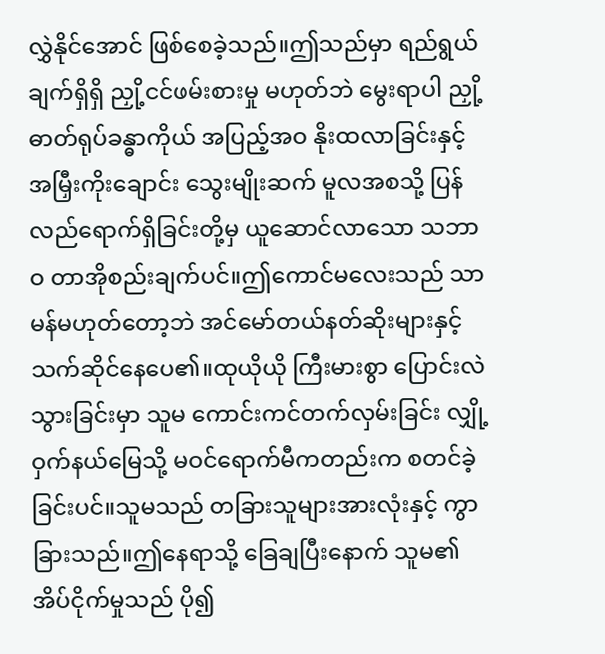လွှဲနိုင်အောင် ဖြစ်စေခဲ့သည်။ဤသည်မှာ ရည်ရွယ်ချက်ရှိရှိ ညှို့ငင်ဖမ်းစားမှု မဟုတ်ဘဲ မွေးရာပါ ညှို့ဓာတ်ရုပ်ခန္ဓာကိုယ် အပြည့်အဝ နိုးထလာခြင်းနှင့် အမြှီးကိုးချောင်း သွေးမျိုးဆက် မူလအစသို့ ပြန်လည်ရောက်ရှိခြင်းတို့မှ ယူဆောင်လာသော သဘာဝ တာအိုစည်းချက်ပင်။ဤကောင်မလေးသည် သာမန်မဟုတ်တော့ဘဲ အင်မော်တယ်နတ်ဆိုးများနှင့် သက်ဆိုင်နေပေ၏။ထုယိုယို ကြီးမားစွာ ပြောင်းလဲသွားခြင်းမှာ သူမ ကောင်းကင်တက်လှမ်းခြင်း လျှို့ဝှက်နယ်မြေသို့ မဝင်ရောက်မီကတည်းက စတင်ခဲ့ခြင်းပင်။သူမသည် တခြားသူများအားလုံးနှင့် ကွာခြားသည်။ဤနေရာသို့ ခြေချပြီးနောက် သူမ၏အိပ်ငိုက်မှုသည် ပို၍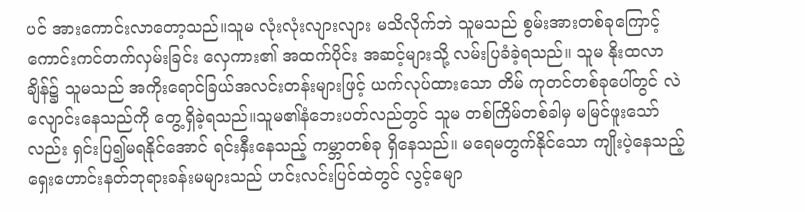ပင် အားကောင်းလာတော့သည်။သူမ လုံးလုံးလျားလျား မသိလိုက်ဘဲ သူမသည် စွမ်းအားတစ်ခုကြောင့် ကောင်းကင်တက်လှမ်းခြင်း လှေကား၏ အထက်ပိုင်း အဆင့်များသို့ လမ်းပြခံခဲ့ရသည်။ သူမ နိုးထလာချိန်၌ သူမသည် အကိုးရောင်ခြယ်အလင်းတန်းများဖြင့် ယက်လုပ်ထားသော တိမ် ကုတင်တစ်ခုပေါ်တွင် လဲလျောင်းနေသည်ကို တွေ့ရှိခဲ့ရသည်။သူမ၏နံဘေးပတ်လည်တွင် သူမ တစ်ကြိမ်တစ်ခါမှ မမြင်ဖူးသော်လည်း ရှင်းပြ၍မရနိုင်အောင် ရင်းနှီးနေသည့် ကမ္ဘာတစ်ခု ရှိနေသည်။ မရေမတွက်နိုင်သော ကျိုးပဲ့နေသည့် ရှေးဟောင်းနတ်ဘုရားခန်းမများသည် ဟင်းလင်းပြင်ထဲတွင် လွင့်မျော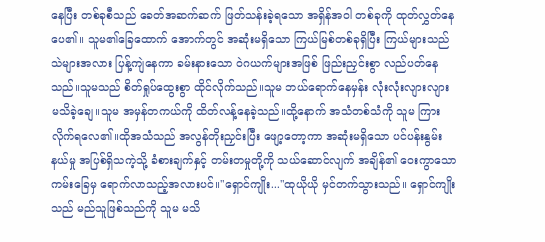နေပြီး တစ်ခုစီသည် ခေတ်အဆက်ဆက် ဖြတ်သန်းခဲ့ရသော အရှိန်အဝါ တစ်ခုကို ထုတ်လွှတ်နေပေ၏။ သူမ၏ခြေထောက် အောက်တွင် အဆုံးမရှိသော ကြယ်မြစ်တစ်ခုရှိပြီး ကြယ်များသည် သဲများအလား ပြန့်ကျဲနေကာ ခမ်းနားသော ဝဲဂယက်များအဖြစ် ဖြည်းညှင်းစွာ လည်ပတ်နေသည်။သူမသည် စိတ်ရှုပ်ထွေးစွာ ထိုင်လိုက်သည်။သူမ ဘယ်ရောက်နေမှန်း လုံးလုံးလျားလျား မသိခဲ့ချေ။သူမ အမှန်တကယ်ကို ထိတ်လန့်နေခဲ့သည်။ထို့နောက် အသံတစ်သံကို သူမ ကြားလိုက်ရလေ၏။ထိုအသံသည် အလွန်တိုးညှင်းပြီး ဖျော့တော့ကာ အဆုံးမရှိသော ပင်ပန်းနွမ်းနယ်မှု အပြစ်ရှိသကဲ့သို့ ခံစားချက်နှင့် တမ်းတမှုတို့ကို သယ်ဆောင်လျက် အချိန်၏ ဝေးကွာသော ကမ်းခြေမှ ရောက်လာသည့်အလားပင်။"ရှောင်ကျိုး..."ထုယိုယို မှင်တက်သွားသည်။ ရှောင်ကျိုးသည် မည်သူဖြစ်သည်ကို သူမ မသိ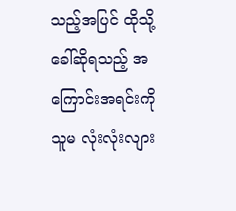သည့်အပြင် ထိုသို့ခေါ်ဆိုရသည့် အကြောင်းအရင်းကို သူမ လုံးလုံးလျား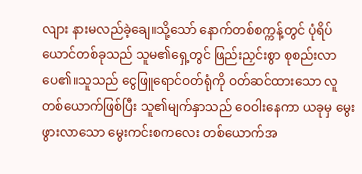လျား နားမလည်ခဲ့ချေ။သို့သော် နောက်တစ်စက္ကန့်တွင် ပုံရိပ်ယောင်တစ်ခုသည် သူမ၏ရှေ့တွင် ဖြည်းညှင်းစွာ စုစည်းလာပေ၏။သူသည် ငွေဖြူရောင်ဝတ်ရုံကို ဝတ်ဆင်ထားသော လူတစ်ယောက်ဖြစ်ပြီး သူ၏မျက်နှာသည် ဝေဝါးနေကာ ယခုမှ မွေးဖွားလာသော မွေးကင်းစကလေး တစ်ယောက်အ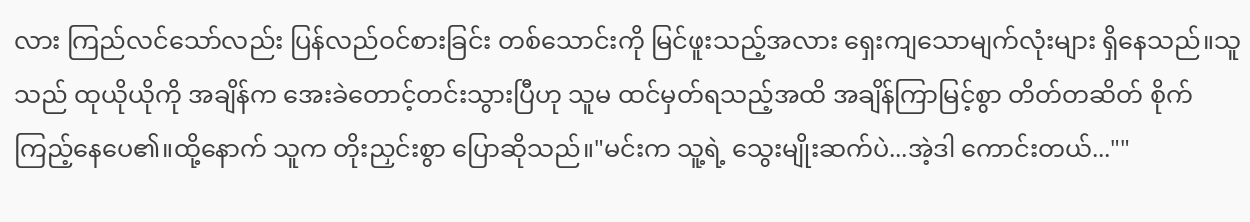လား ကြည်လင်သော်လည်း ပြန်လည်ဝင်စားခြင်း တစ်သောင်းကို မြင်ဖူးသည့်အလား ရှေးကျသောမျက်လုံးများ ရှိနေသည်။သူသည် ထုယိုယိုကို အချိန်က အေးခဲတောင့်တင်းသွားပြီဟု သူမ ထင်မှတ်ရသည့်အထိ အချိန်ကြာမြင့်စွာ တိတ်တဆိတ် စိုက်ကြည့်နေပေ၏။ထို့နောက် သူက တိုးညှင်းစွာ ပြောဆိုသည်။"မင်းက သူ့ရဲ့ သွေးမျိုးဆက်ပဲ...အဲ့ဒါ ကောင်းတယ်...""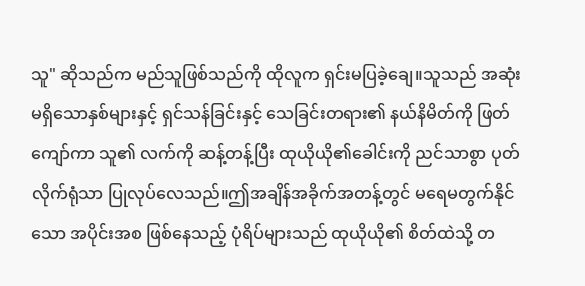သူ" ဆိုသည်က မည်သူဖြစ်သည်ကို ထိုလူက ရှင်းမပြခဲ့ချေ။သူသည် အဆုံးမရှိသောနှစ်များနှင့် ရှင်သန်ခြင်းနှင့် သေခြင်းတရား၏ နယ်နိမိတ်ကို ဖြတ်ကျော်ကာ သူ၏ လက်ကို ဆန့်တန့်ပြီး ထုယိုယို၏ခေါင်းကို ညင်သာစွာ ပုတ်လိုက်ရုံသာ ပြုလုပ်လေသည်။ဤအချိန်အခိုက်အတန့်တွင် မရေမတွက်နိုင်သော အပိုင်းအစ ဖြစ်နေသည့် ပုံရိပ်များသည် ထုယိုယို၏ စိတ်ထဲသို့ တ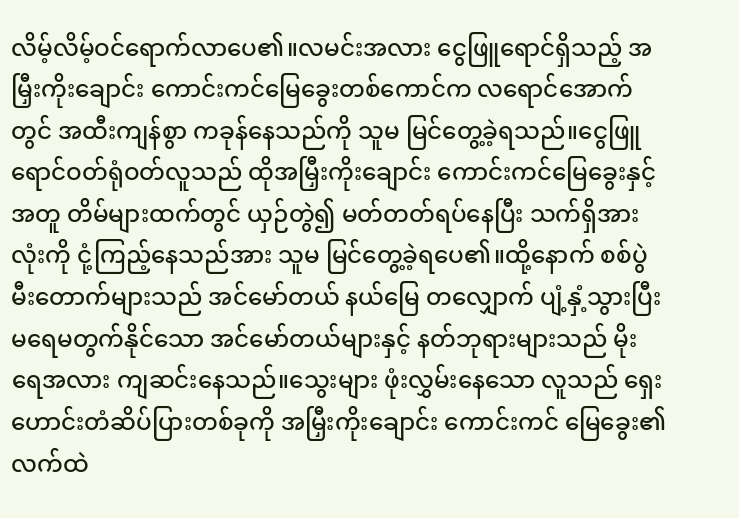လိမ့်လိမ့်ဝင်ရောက်လာပေ၏။လမင်းအလား ငွေဖြူရောင်ရှိသည့် အမြှီးကိုးချောင်း ကောင်းကင်မြေခွေးတစ်ကောင်က လရောင်အောက်တွင် အထီးကျန်စွာ ကခုန်နေသည်ကို သူမ မြင်တွေ့ခဲ့ရသည်။ငွေဖြူရောင်ဝတ်ရုံဝတ်လူသည် ထိုအမြှီးကိုးချောင်း ကောင်းကင်မြေခွေးနှင့်အတူ တိမ်များထက်တွင် ယှဉ်တွဲ၍ မတ်တတ်ရပ်နေပြီး သက်ရှိအားလုံးကို ငုံ့ကြည့်နေသည်အား သူမ မြင်တွေ့ခဲ့ရပေ၏။ထို့နောက် စစ်ပွဲမီးတောက်များသည် အင်မော်တယ် နယ်မြေ တလျှောက် ပျံ့နှံ့သွားပြီး မရေမတွက်နိုင်သော အင်မော်တယ်များနှင့် နတ်ဘုရားများသည် မိုးရေအလား ကျဆင်းနေသည်။သွေးများ ဖုံးလွှမ်းနေသော လူသည် ရှေးဟောင်းတံဆိပ်ပြားတစ်ခုကို အမြှီးကိုးချောင်း ကောင်းကင် မြေခွေး၏ လက်ထဲ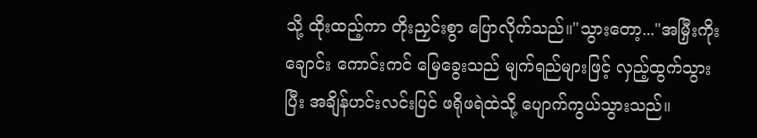သို့ ထိုးထည့်ကာ တိုးညှင်းစွာ ပြောလိုက်သည်။"သွားတော့..."အမြှီးကိုးချောင်း ကောင်းကင် မြေခွေးသည် မျက်ရည်များဖြင့် လှည့်ထွက်သွားပြီး အချိန်ဟင်းလင်းပြင် ဖရိုဖရဲထဲသို့ ပျောက်ကွယ်သွားသည်။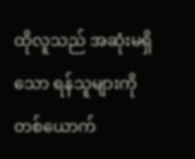ထိုလူသည် အဆုံးမရှိသော ရန်သူများကို တစ်ယောက်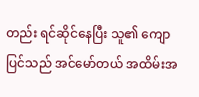တည်း ရင်ဆိုင်နေပြီး သူ၏ ကျောပြင်သည် အင်မော်တယ် အထိမ်းအ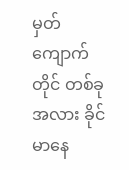မှတ် ကျောက်တိုင် တစ်ခုအလား ခိုင်မာနေ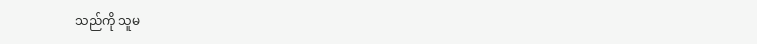သည်ကို သူမ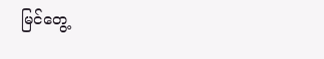မြင်တွေ့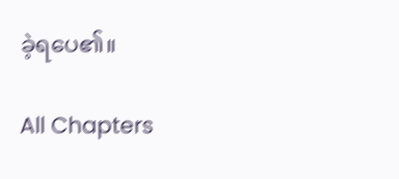ခဲ့ရပေ၏။

All Chapters